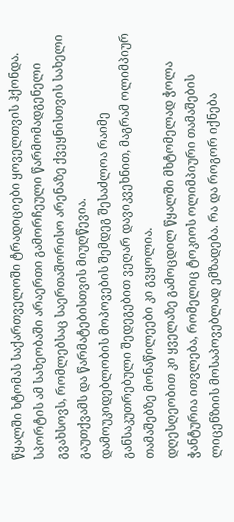წყალში ხტომას საქართველოში ტრადიციები ყოველთვის ჰქონდა. სპორტის ამ სახეობაში არაერთი გამორჩეული წარმომადგენელი გვახსოვს, რომლებსაც საერთაშორისო არენაზე ქვეყნისთვის სახელი გაუთქვამს და წარმატებისთვის მიუღწევია.
დამოუკიდებლობის მოპოვების შემდეგ შესაძლოა რაიმე განსაკუთრებული შედეგებით ვეღარ დავიკვეხნით, მაგრამ ოლიმპიურ თამაშებზე მონაწილეები კი გვყოლია.
დღესღეობით კი ყველაზე გამოცდილ წყალში მხტომელად ჭოლა ჭანტურია ითვლება, რომელიც ტოკიოს ოლიმპიური თამაშების ლიცენზიის მოსაპოვებლად ემზადება. რა და როგორ იქნება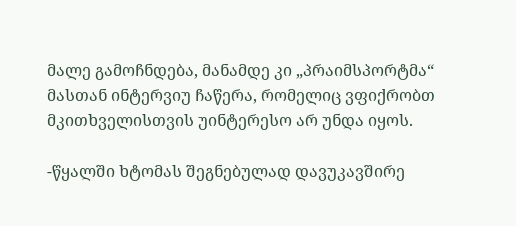მალე გამოჩნდება, მანამდე კი „პრაიმსპორტმა“ მასთან ინტერვიუ ჩაწერა, რომელიც ვფიქრობთ მკითხველისთვის უინტერესო არ უნდა იყოს.

-წყალში ხტომას შეგნებულად დავუკავშირე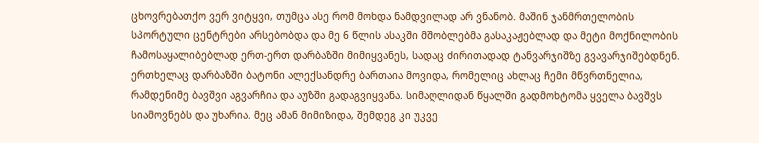ცხოვრებათქო ვერ ვიტყვი, თუმცა ასე რომ მოხდა ნამდვილად არ ვნანობ. მაშინ ჯანმრთელობის სპორტული ცენტრები არსებობდა და მე 6 წლის ასაკში მშობლებმა გასაკაჟებლად და მეტი მოქნილობის ჩამოსაყალიბებლად ერთ-ერთ დარბაზში მიმიყვანეს, სადაც ძირითადად ტანვარჯიშზე გვავარჯიშებდნენ.
ერთხელაც დარბაზში ბატონი ალექსანდრე ბართაია მოვიდა, რომელიც ახლაც ჩემი მწვრთნელია, რამდენიმე ბავშვი აგვარჩია და აუზში გადაგვიყვანა. სიმაღლიდან წყალში გადმოხტომა ყველა ბავშვს სიამოვნებს და უხარია. მეც ამან მიმიზიდა, შემდეგ კი უკვე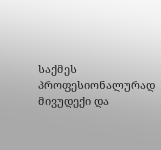საქმეს პროფესიონალურად მივუდექი და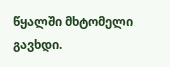წყალში მხტომელი გავხდი.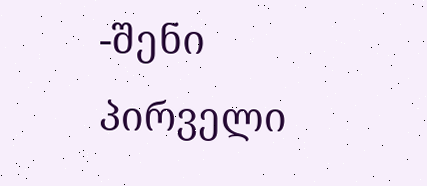-შენი პირველი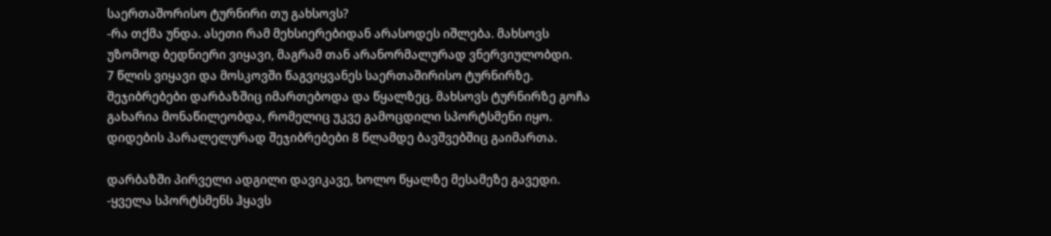საერთაშორისო ტურნირი თუ გახსოვს?
-რა თქმა უნდა. ასეთი რამ მეხსიერებიდან არასოდეს იშლება. მახსოვს უზომოდ ბედნიერი ვიყავი, მაგრამ თან არანორმალურად ვნერვიულობდი.
7 წლის ვიყავი და მოსკოვში წაგვიყვანეს საერთაშირისო ტურნირზე. შეჯიბრებები დარბაზშიც იმართებოდა და წყალზეც. მახსოვს ტურნირზე გოჩა გახარია მონაწილეობდა, რომელიც უკვე გამოცდილი სპორტსმენი იყო. დიდების პარალელურად შეჯიბრებები 8 წლამდე ბავშვებშიც გაიმართა.

დარბაზში პირველი ადგილი დავიკავე, ხოლო წყალზე მესამეზე გავედი.
-ყველა სპორტსმენს ჰყავს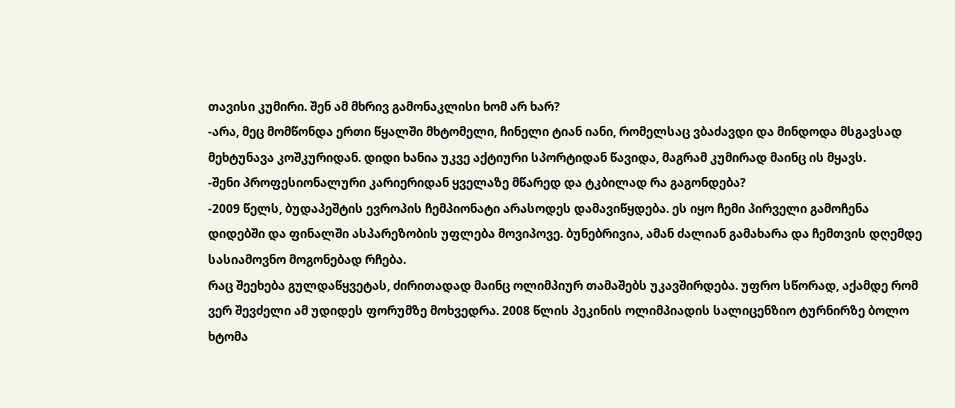თავისი კუმირი. შენ ამ მხრივ გამონაკლისი ხომ არ ხარ?
-არა, მეც მომწონდა ერთი წყალში მხტომელი, ჩინელი ტიან იანი, რომელსაც ვბაძავდი და მინდოდა მსგავსად მეხტუნავა კოშკურიდან. დიდი ხანია უკვე აქტიური სპორტიდან წავიდა, მაგრამ კუმირად მაინც ის მყავს.
-შენი პროფესიონალური კარიერიდან ყველაზე მწარედ და ტკბილად რა გაგონდება?
-2009 წელს, ბუდაპეშტის ევროპის ჩემპიონატი არასოდეს დამავიწყდება. ეს იყო ჩემი პირველი გამოჩენა დიდებში და ფინალში ასპარეზობის უფლება მოვიპოვე. ბუნებრივია, ამან ძალიან გამახარა და ჩემთვის დღემდე სასიამოვნო მოგონებად რჩება.
რაც შეეხება გულდაწყვეტას, ძირითადად მაინც ოლიმპიურ თამაშებს უკავშირდება. უფრო სწორად, აქამდე რომ ვერ შევძელი ამ უდიდეს ფორუმზე მოხვედრა. 2008 წლის პეკინის ოლიმპიადის სალიცენზიო ტურნირზე ბოლო ხტომა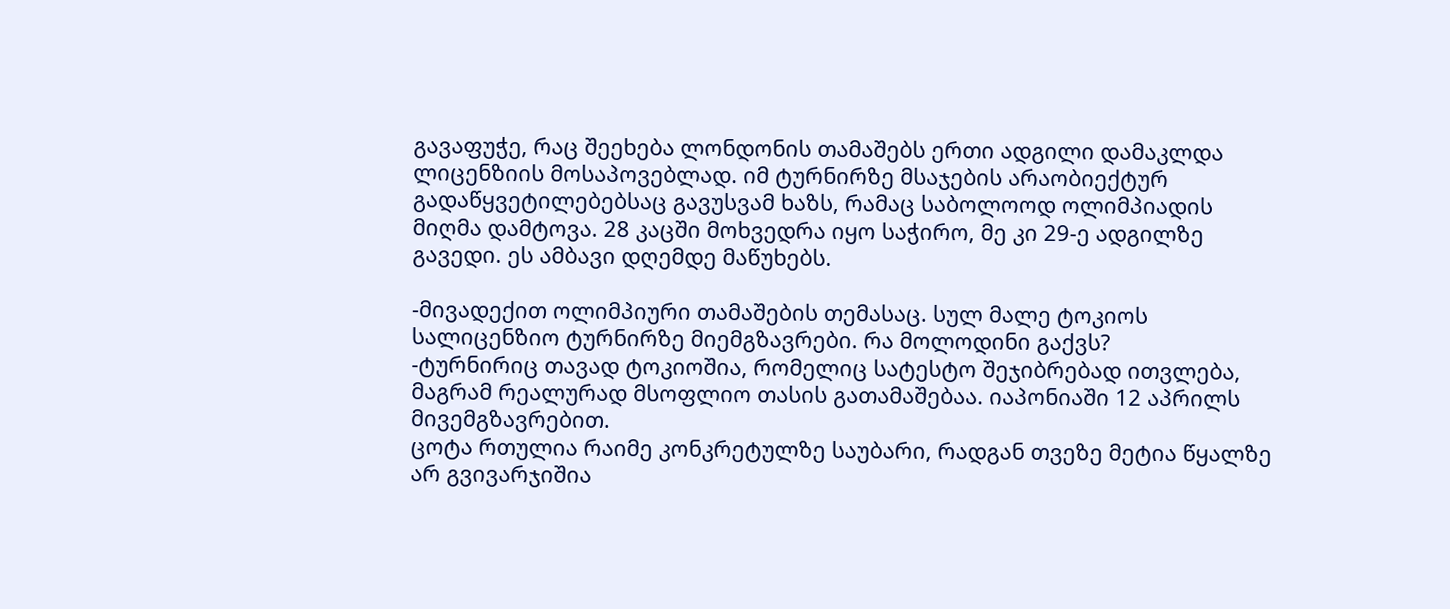გავაფუჭე, რაც შეეხება ლონდონის თამაშებს ერთი ადგილი დამაკლდა ლიცენზიის მოსაპოვებლად. იმ ტურნირზე მსაჯების არაობიექტურ გადაწყვეტილებებსაც გავუსვამ ხაზს, რამაც საბოლოოდ ოლიმპიადის მიღმა დამტოვა. 28 კაცში მოხვედრა იყო საჭირო, მე კი 29-ე ადგილზე გავედი. ეს ამბავი დღემდე მაწუხებს.

-მივადექით ოლიმპიური თამაშების თემასაც. სულ მალე ტოკიოს სალიცენზიო ტურნირზე მიემგზავრები. რა მოლოდინი გაქვს?
-ტურნირიც თავად ტოკიოშია, რომელიც სატესტო შეჯიბრებად ითვლება, მაგრამ რეალურად მსოფლიო თასის გათამაშებაა. იაპონიაში 12 აპრილს მივემგზავრებით.
ცოტა რთულია რაიმე კონკრეტულზე საუბარი, რადგან თვეზე მეტია წყალზე არ გვივარჯიშია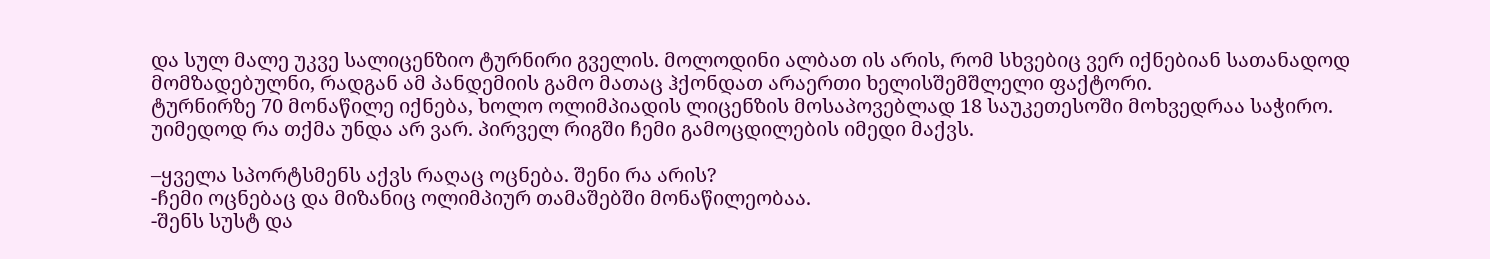და სულ მალე უკვე სალიცენზიო ტურნირი გველის. მოლოდინი ალბათ ის არის, რომ სხვებიც ვერ იქნებიან სათანადოდ მომზადებულნი, რადგან ამ პანდემიის გამო მათაც ჰქონდათ არაერთი ხელისშემშლელი ფაქტორი.
ტურნირზე 70 მონაწილე იქნება, ხოლო ოლიმპიადის ლიცენზის მოსაპოვებლად 18 საუკეთესოში მოხვედრაა საჭირო. უიმედოდ რა თქმა უნდა არ ვარ. პირველ რიგში ჩემი გამოცდილების იმედი მაქვს.

–ყველა სპორტსმენს აქვს რაღაც ოცნება. შენი რა არის?
-ჩემი ოცნებაც და მიზანიც ოლიმპიურ თამაშებში მონაწილეობაა.
-შენს სუსტ და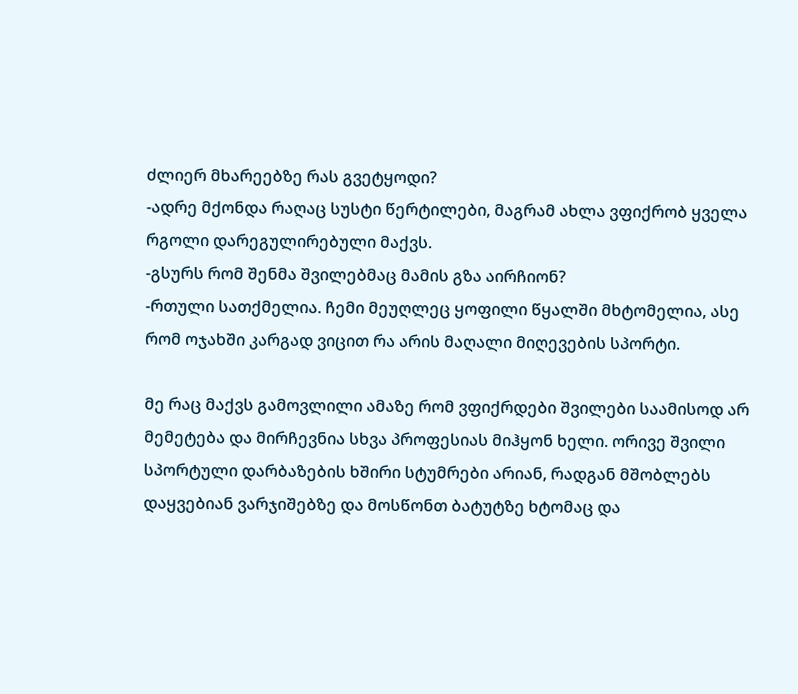ძლიერ მხარეებზე რას გვეტყოდი?
-ადრე მქონდა რაღაც სუსტი წერტილები, მაგრამ ახლა ვფიქრობ ყველა რგოლი დარეგულირებული მაქვს.
-გსურს რომ შენმა შვილებმაც მამის გზა აირჩიონ?
-რთული სათქმელია. ჩემი მეუღლეც ყოფილი წყალში მხტომელია, ასე რომ ოჯახში კარგად ვიცით რა არის მაღალი მიღევების სპორტი.

მე რაც მაქვს გამოვლილი ამაზე რომ ვფიქრდები შვილები საამისოდ არ მემეტება და მირჩევნია სხვა პროფესიას მიჰყონ ხელი. ორივე შვილი სპორტული დარბაზების ხშირი სტუმრები არიან, რადგან მშობლებს დაყვებიან ვარჯიშებზე და მოსწონთ ბატუტზე ხტომაც და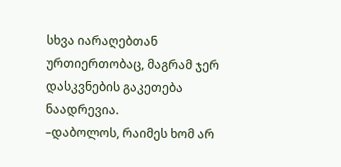სხვა იარაღებთან ურთიერთობაც, მაგრამ ჯერ დასკვნების გაკეთება ნაადრევია.
–დაბოლოს, რაიმეს ხომ არ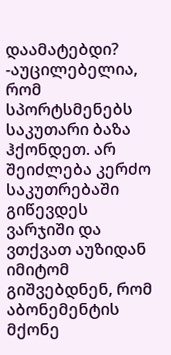დაამატებდი?
-აუცილებელია, რომ სპორტსმენებს საკუთარი ბაზა ჰქონდეთ. არ შეიძლება კერძო საკუთრებაში გიწევდეს ვარჯიში და ვთქვათ აუზიდან იმიტომ გიშვებდნენ, რომ აბონემენტის მქონე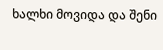ხალხი მოვიდა და შენი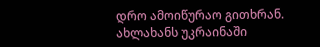დრო ამოიწურაო გითხრან.
ახლახანს უკრაინაში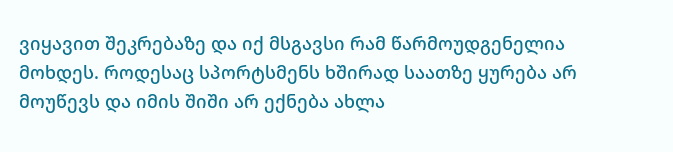ვიყავით შეკრებაზე და იქ მსგავსი რამ წარმოუდგენელია მოხდეს. როდესაც სპორტსმენს ხშირად საათზე ყურება არ მოუწევს და იმის შიში არ ექნება ახლა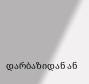დარბაზიდან ან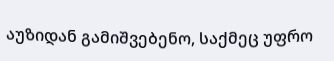აუზიდან გამიშვებენო, საქმეც უფრო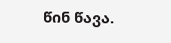წინ წავა.